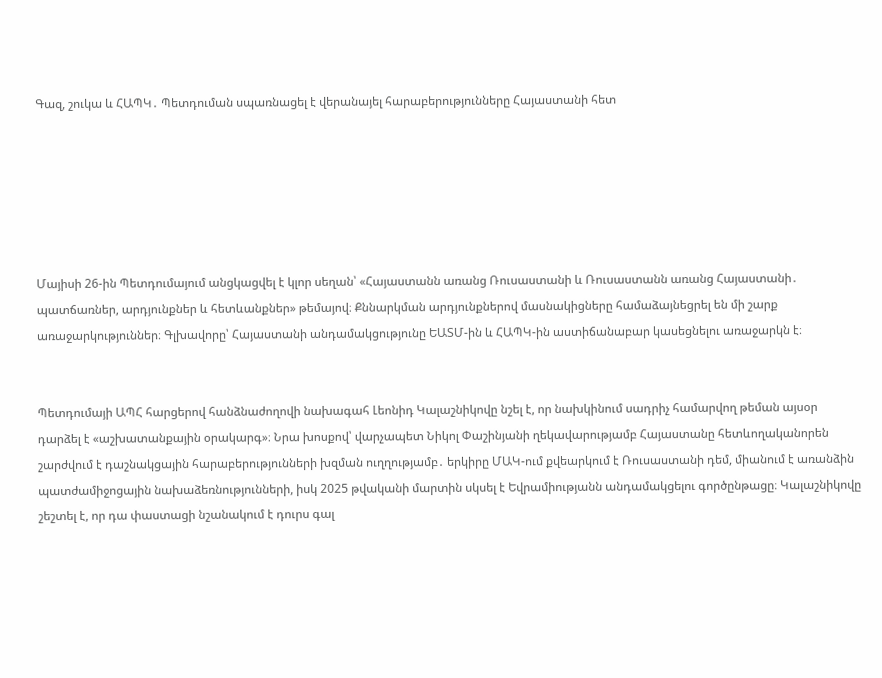Գազ, շուկա և ՀԱՊԿ․ Պետդուման սպառնացել է վերանայել հարաբերությունները Հայաստանի հետ






Մայիսի 26-ին Պետդումայում անցկացվել է կլոր սեղան՝ «Հայաստանն առանց Ռուսաստանի և Ռուսաստանն առանց Հայաստանի․ պատճառներ, արդյունքներ և հետևանքներ» թեմայով։ Քննարկման արդյունքներով մասնակիցները համաձայնեցրել են մի շարք առաջարկություններ։ Գլխավորը՝ Հայաստանի անդամակցությունը ԵԱՏՄ-ին և ՀԱՊԿ-ին աստիճանաբար կասեցնելու առաջարկն է։


Պետդումայի ԱՊՀ հարցերով հանձնաժողովի նախագահ Լեոնիդ Կալաշնիկովը նշել է, որ նախկինում սադրիչ համարվող թեման այսօր դարձել է «աշխատանքային օրակարգ»։ Նրա խոսքով՝ վարչապետ Նիկոլ Փաշինյանի ղեկավարությամբ Հայաստանը հետևողականորեն շարժվում է դաշնակցային հարաբերությունների խզման ուղղությամբ․ երկիրը ՄԱԿ-ում քվեարկում է Ռուսաստանի դեմ, միանում է առանձին պատժամիջոցային նախաձեռնությունների, իսկ 2025 թվականի մարտին սկսել է Եվրամիությանն անդամակցելու գործընթացը։ Կալաշնիկովը շեշտել է, որ դա փաստացի նշանակում է դուրս գալ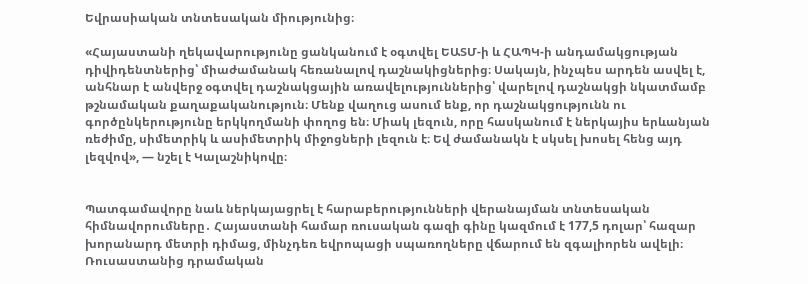Եվրասիական տնտեսական միությունից։

«Հայաստանի ղեկավարությունը ցանկանում է օգտվել ԵԱՏՄ-ի և ՀԱՊԿ-ի անդամակցության դիվիդենտներից՝ միաժամանակ հեռանալով դաշնակիցներից։ Սակայն, ինչպես արդեն ասվել է, անհնար է անվերջ օգտվել դաշնակցային առավելություններից՝ վարելով դաշնակցի նկատմամբ թշնամական քաղաքականություն։ Մենք վաղուց ասում ենք, որ դաշնակցությունն ու գործընկերությունը երկկողմանի փողոց են։ Միակ լեզուն, որը հասկանում է ներկայիս երևանյան ռեժիմը, սիմետրիկ և ասիմետրիկ միջոցների լեզուն է։ Եվ ժամանակն է սկսել խոսել հենց այդ լեզվով», — նշել է Կալաշնիկովը։


Պատգամավորը նաև ներկայացրել է հարաբերությունների վերանայման տնտեսական հիմնավորումները․ Հայաստանի համար ռուսական գազի գինը կազմում է 177,5 դոլար՝ հազար խորանարդ մետրի դիմաց, մինչդեռ եվրոպացի սպառողները վճարում են զգալիորեն ավելի։ Ռուսաստանից դրամական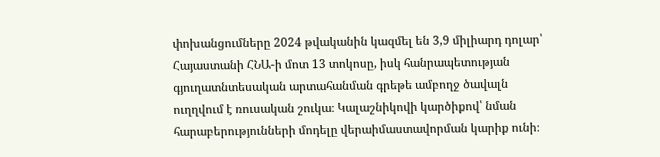փոխանցումները 2024 թվականին կազմել են 3,9 միլիարդ դոլար՝ Հայաստանի ՀՆԱ-ի մոտ 13 տոկոսը, իսկ հանրապետության գյուղատնտեսական արտահանման գրեթե ամբողջ ծավալն ուղղվում է ռուսական շուկա։ Կալաշնիկովի կարծիքով՝ նման հարաբերությունների մոդելը վերաիմաստավորման կարիք ունի։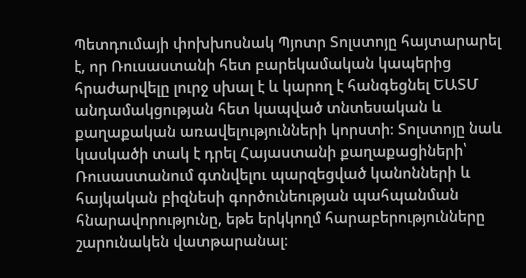Պետդումայի փոխխոսնակ Պյոտր Տոլստոյը հայտարարել է, որ Ռուսաստանի հետ բարեկամական կապերից հրաժարվելը լուրջ սխալ է և կարող է հանգեցնել ԵԱՏՄ անդամակցության հետ կապված տնտեսական և քաղաքական առավելությունների կորստի։ Տոլստոյը նաև կասկածի տակ է դրել Հայաստանի քաղաքացիների՝ Ռուսաստանում գտնվելու պարզեցված կանոնների և հայկական բիզնեսի գործունեության պահպանման հնարավորությունը, եթե երկկողմ հարաբերությունները շարունակեն վատթարանալ։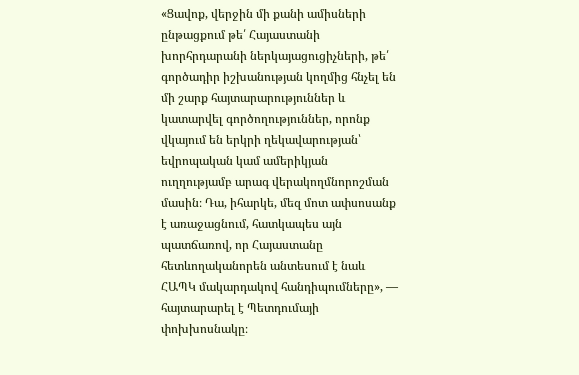«Ցավոք, վերջին մի քանի ամիսների ընթացքում թե՛ Հայաստանի խորհրդարանի ներկայացուցիչների, թե՛ գործադիր իշխանության կողմից հնչել են մի շարք հայտարարություններ և կատարվել գործողություններ, որոնք վկայում են երկրի ղեկավարության՝ եվրոպական կամ ամերիկյան ուղղությամբ արագ վերակողմնորոշման մասին։ Դա, իհարկե, մեզ մոտ ափսոսանք է առաջացնում, հատկապես այն պատճառով, որ Հայաստանը հետևողականորեն անտեսում է նաև ՀԱՊԿ մակարդակով հանդիպումները», — հայտարարել է Պետդումայի փոխխոսնակը։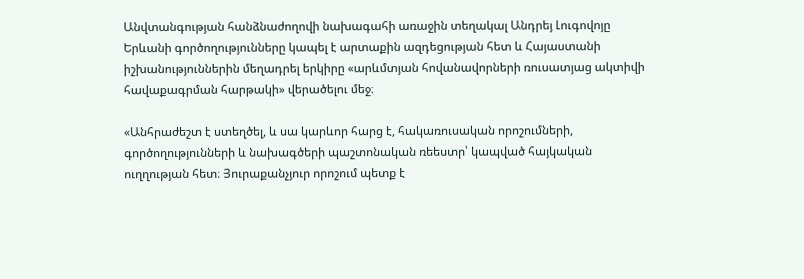Անվտանգության հանձնաժողովի նախագահի առաջին տեղակալ Անդրեյ Լուգովոյը Երևանի գործողությունները կապել է արտաքին ազդեցության հետ և Հայաստանի իշխանություններին մեղադրել երկիրը «արևմտյան հովանավորների ռուսատյաց ակտիվի հավաքագրման հարթակի» վերածելու մեջ։

«Անհրաժեշտ է ստեղծել, և սա կարևոր հարց է, հակառուսական որոշումների, գործողությունների և նախագծերի պաշտոնական ռեեստր՝ կապված հայկական ուղղության հետ։ Յուրաքանչյուր որոշում պետք է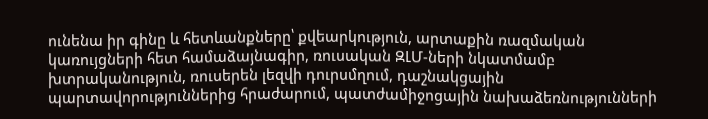ունենա իր գինը և հետևանքները՝ քվեարկություն, արտաքին ռազմական կառույցների հետ համաձայնագիր, ռուսական ԶԼՄ-ների նկատմամբ խտրականություն, ռուսերեն լեզվի դուրսմղում, դաշնակցային պարտավորություններից հրաժարում, պատժամիջոցային նախաձեռնությունների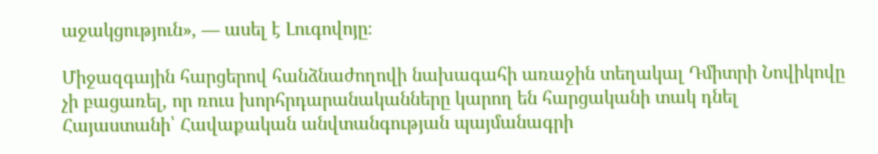աջակցություն», — ասել է Լուգովոյը։

Միջազգային հարցերով հանձնաժողովի նախագահի առաջին տեղակալ Դմիտրի Նովիկովը չի բացառել, որ ռուս խորհրդարանականները կարող են հարցականի տակ դնել Հայաստանի՝ Հավաքական անվտանգության պայմանագրի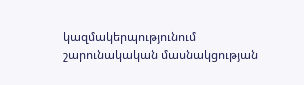կազմակերպությունում շարունակական մասնակցության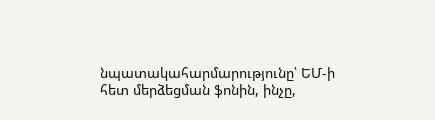նպատակահարմարությունը՝ ԵՄ-ի հետ մերձեցման ֆոնին, ինչը,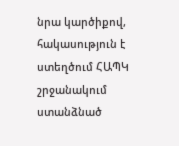նրա կարծիքով, հակասություն է ստեղծում ՀԱՊԿ շրջանակում ստանձնած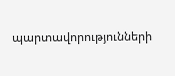պարտավորությունների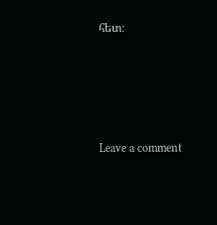հետ։




Leave a comment